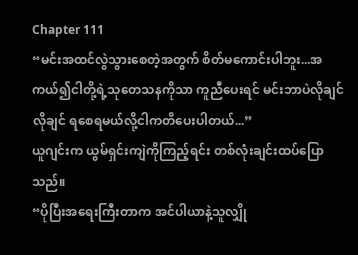Chapter 111
“မင်းအထင်လွဲသွားစေတဲ့အတွက် စိတ်မကောင်းပါဘူး...အကယ်၍ငါတို့ရဲ့သုတေသနကိုသာ ကူညီပေးရင် မင်းဘာပဲလိုချင်လိုချင် ရစေရမယ်လို့ငါကတိပေးပါတယ်...”
ယူဂျင်းက ယွမ်ရှင်းကျဲကိုကြည့်ရင်း တစ်လုံးချင်းထပ်ပြောသည်။
“ပိုပြီးအရေးကြီးတာက အင်ပါယာနဲ့သူလျှို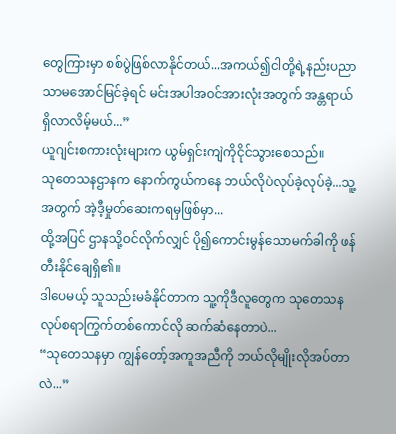တွေကြားမှာ စစ်ပွဲဖြစ်လာနိုင်တယ်...အကယ်၍ငါတို့ရဲ့နည်းပညာသာမအောင်မြင်ခဲ့ရင် မင်းအပါအဝင်အားလုံးအတွက် အန္တရာယ်ရှိလာလိမ့်မယ်...”
ယူဂျင်းစကားလုံးများက ယွမ်ရှင်းကျဲကိုငိုင်သွားစေသည်။
သုတေသနဌာနက နောက်ကွယ်ကနေ ဘယ်လိုပဲလုပ်ခဲ့လုပ်ခဲ့...သူ့အတွက် အဲ့ဒီ့မှုတ်ဆေးကရမှဖြစ်မှာ...
ထို့အပြင် ဌာနသို့ဝင်လိုက်လျှင် ပို၍ကောင်းမွန်သောမက်ခါကို ဖန်တီးနိုင်ချေရှိ၏။
ဒါပေမယ့် သူသည်းမခံနိုင်တာက သူ့ကိုဒီလူတွေက သုတေသနလုပ်စရာကြွက်တစ်ကောင်လို ဆက်ဆံနေတာပဲ...
“သုတေသနမှာ ကျွန်တော့်အကူအညီကို ဘယ်လိုမျိုးလိုအပ်တာလဲ...”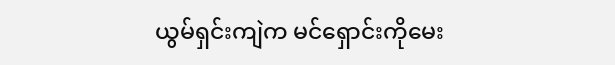ယွမ်ရှင်းကျဲက မင်ရှောင်းကိုမေး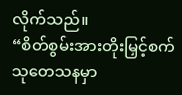လိုက်သည်။
“စိတ်စွမ်းအားတိုးမြှင့်စက်သုတေသနမှာ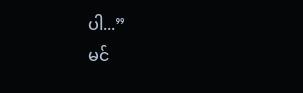ပါ...”
မင်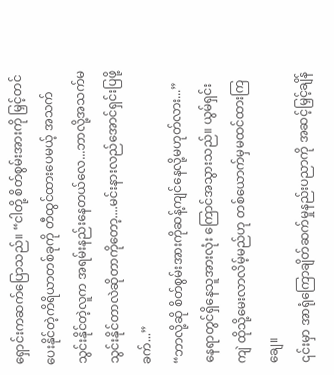ရှောင်းကဆက်ပြောသည်။ “ငါတို့ စိတ်စွမ်းအားကို မြှင့်တင်ပေးနိုင်တဲ့ကိရိယာတစ်ခုကို တီထွင်ထားပေမယ့် အသက်သွင်းနိုင်တဲ့လူက အရမ်းနည်းနေတယ်လေ...ဘာလို့အသက်မသွင်းနိုင်တာလဲဆိုတာကိုတော့....မင်းနားလည်အောင်ရှင်းပြဖို့ခက်...”
“ဘာလို့ဆို စိတ်စွမ်းအားကိုဆန့်ကျင်နေလို့မဟုတ်လား...”
နေရာတွင်ရှိနေသူအားလုံး ကြောင်အသွားသည်။ ယွမ်ရှင်းကျဲ ထိုသို့မေးလာလိမ့်မည်ဟု တစ်ယောက်မှမထင်ထားကြချေ။
၎င်းမှာ အာရုံကြောချိတ်ဆက်မှုနည်းပညာကို အဆင့်မြှင့်ချိန်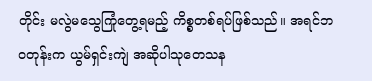တိုင်း မလွဲမသွေကြုံတွေ့ရမည့် ကိစ္စတစ်ရပ်ဖြစ်သည်။ အရင်ဘဝတုန်းက ယွမ်ရှင်းကျဲ အဆိုပါသုတေသန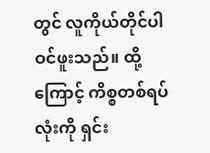တွင် လူကိုယ်တိုင်ပါဝင်ဖူးသည်။ ထို့ကြောင့် ကိစ္စတစ်ရပ်လုံးကို ရှင်း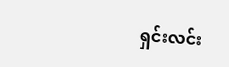ရှင်းလင်း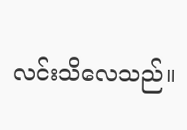လင်းသိလေသည်။